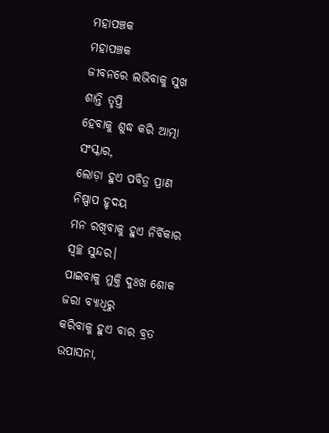ମହାପଞ୍ଚକ
ମହାପଞ୍ଚକ
ଜୀବନରେ ଲଭିବାକୁ ସୁଖ ଶାନ୍ତି ତୃପ୍ତି
ହେବାକୁ ଶୁଦ୍ଧ କରି ଆତ୍ମା ସଂସ୍କାର,
ଲୋଡ଼ା ହୁଏ ପବିତ୍ର ପ୍ରାଣ ନିଷ୍ପାପ ହୃଦୟ
ମନ ରଖିବାକୁ ହୁଏ ନିର୍ବିକାର ସ୍ବଚ୍ଛ ସୁନ୍ଦର।
ପାଇବାକୁ ମୁକ୍ତି ଦୁଃଖ ଶୋକ ଜରା ବ୍ଯାଧିରୁ
କରିବାକୁ ହୁଏ ବାର ବ୍ରତ ଉପାସନା,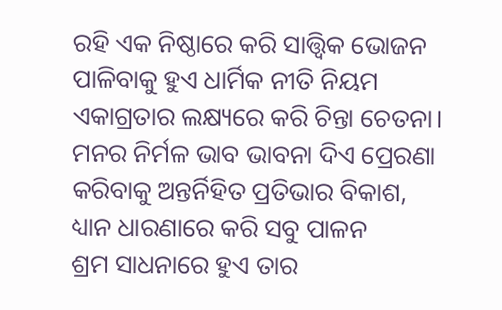ରହି ଏକ ନିଷ୍ଠାରେ କରି ସାତ୍ତ୍ୱିକ ଭୋଜନ
ପାଳିବାକୁ ହୁଏ ଧାର୍ମିକ ନୀତି ନିୟମ
ଏକାଗ୍ରତାର ଲକ୍ଷ୍ୟରେ କରି ଚିନ୍ତା ଚେତନା।
ମନର ନିର୍ମଳ ଭାବ ଭାବନା ଦିଏ ପ୍ରେରଣା
କରିବାକୁ ଅନ୍ତର୍ନିହିତ ପ୍ରତିଭାର ବିକାଶ,
ଧ୍ୟାନ ଧାରଣାରେ କରି ସବୁ ପାଳନ
ଶ୍ରମ ସାଧନାରେ ହୁଏ ତାର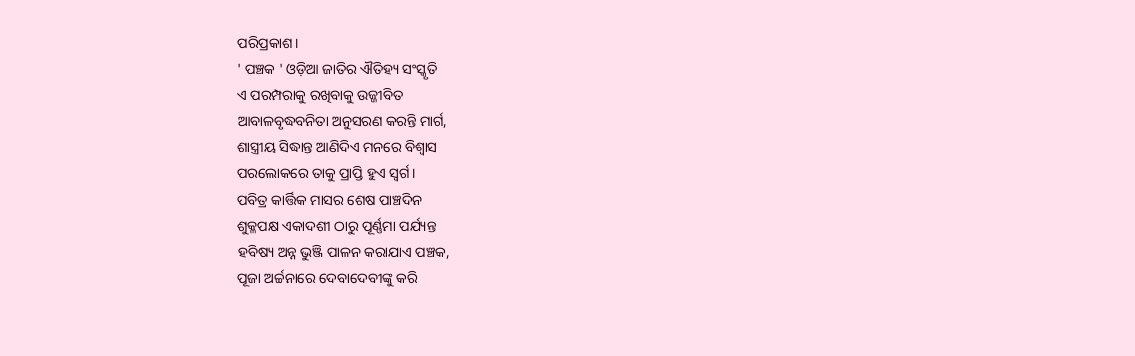ପରିପ୍ରକାଶ।
' ପଞ୍ଚକ ' ଓଡ଼ିଆ ଜାତିର ଐତିହ୍ୟ ସଂସ୍କୃତି
ଏ ପରମ୍ପରାକୁ ରଖିବାକୁ ଉଜ୍ଜୀବିତ
ଆବାଳବୃଦ୍ଧବନିତା ଅନୁସରଣ କରନ୍ତି ମାର୍ଗ,
ଶାସ୍ତ୍ରୀୟ ସିଦ୍ଧାନ୍ତ ଆଣିଦିଏ ମନରେ ବିଶ୍ବାସ
ପରଲୋକରେ ତାକୁ ପ୍ରାପ୍ତି ହୁଏ ସ୍ଵର୍ଗ।
ପବିତ୍ର କାର୍ତ୍ତିକ ମାସର ଶେଷ ପାଞ୍ଚଦିନ
ଶୁକ୍ଳପକ୍ଷ ଏକାଦଶୀ ଠାରୁ ପୂର୍ଣ୍ଣମା ପର୍ଯ୍ୟନ୍ତ
ହବିଷ୍ୟ ଅନ୍ନ ଭୁଞ୍ଜି ପାଳନ କରାଯାଏ ପଞ୍ଚକ,
ପୂଜା ଅର୍ଚ୍ଚନାରେ ଦେବାଦେବୀଙ୍କୁ କରି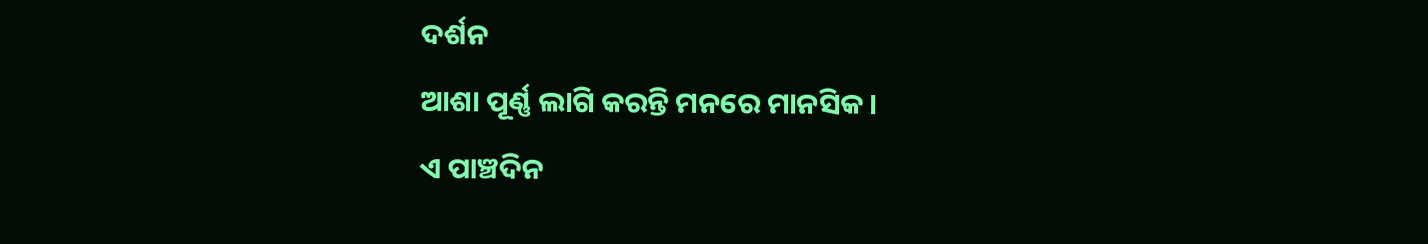ଦର୍ଶନ
ଆଶା ପୂର୍ଣ୍ଣ ଲାଗି କରନ୍ତି ମନରେ ମାନସିକ।
ଏ ପାଞ୍ଚଦିନ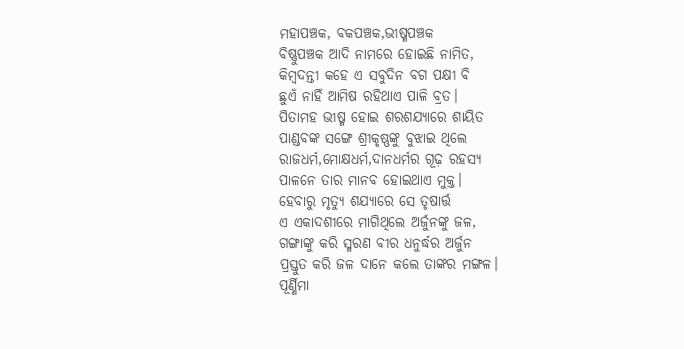ମହାପଞ୍ଚକ, ବକପଞ୍ଚକ,ଭୀଷ୍ମପଞ୍ଚକ
ବିଷ୍ଣୁପଞ୍ଚକ ଆଦି ନାମରେ ହୋଇଛି ନାମିତ,
କିମ୍ବଦନ୍ତୀ କହେ ଏ ସବୁଦିନ ବଗ ପକ୍ଷୀ ବି
ଛୁଏଁ ନାହିଁ ଆମିଷ ରହିଥାଏ ପାଳି ବ୍ରତ।
ପିତାମହ ଭୀଷ୍ମ ହୋଇ ଶରଶଯ୍ୟାରେ ଶାୟିତ
ପାଣ୍ଡବଙ୍କ ସଙ୍ଗେ ଶ୍ରୀକୃଷ୍ଣଙ୍କୁ ବୁଝାଇ ଥିଲେ
ରାଜଧର୍ମ,ମୋକ୍ଷଧର୍ମ,ଦାନଧର୍ମର ଗୂଢ଼ ରହସ୍ୟ
ପାଳନେ ତାର ମାନବ ହୋଇଥାଏ ମୁକ୍ତ।
ହେବାରୁ ମୃତ୍ୟୁ ଶଯ୍ୟାରେ ସେ ତୃଷାର୍ତ୍ତ
ଏ ଏକାଦଶୀରେ ମାଗିଥିଲେ ଅର୍ଜୁନଙ୍କୁ ଜଳ,
ଗଙ୍ଗାଙ୍କୁ କରି ସ୍ମରଣ ବୀର ଧନୁର୍ଦ୍ଧର ଅର୍ଜୁନ
ପ୍ରସ୍ତୁତ କରି ଜଳ ଦାନେ କଲେ ତାଙ୍କର ମଙ୍ଗଳ।
ପୂର୍ଣ୍ଣିମା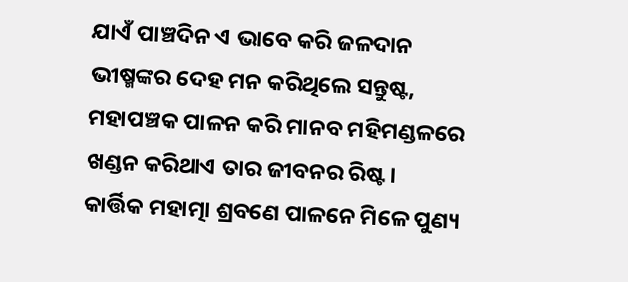ଯାଏଁ ପାଞ୍ଚଦିନ ଏ ଭାବେ କରି ଜଳଦାନ
ଭୀଷ୍ମଙ୍କର ଦେହ ମନ କରିଥିଲେ ସନ୍ତୁଷ୍ଟ,
ମହାପଞ୍ଚକ ପାଳନ କରି ମାନବ ମହିମଣ୍ଡଳରେ
ଖଣ୍ଡନ କରିଥାଏ ତାର ଜୀବନର ରିଷ୍ଟ।
କାର୍ତ୍ତିକ ମହାତ୍ମା ଶ୍ରବଣେ ପାଳନେ ମିଳେ ପୁଣ୍ୟ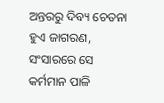ଅନ୍ତରରୁ ଦିବ୍ୟ ଚେତନା ହୁଏ ଜାଗରଣ,
ସଂସାରରେ ସେ କର୍ମମାନ ପାଳି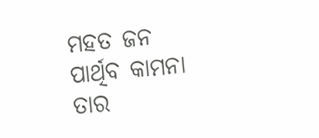ମହତ ଜନ
ପାର୍ଥିବ କାମନା ତାର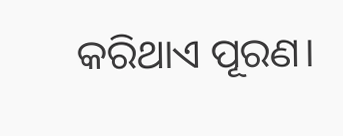କରିଥାଏ ପୂରଣ।